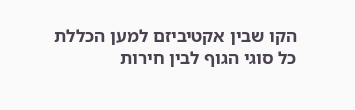הקו שבין אקטיביזם למען הכללת כל סוגי הגוף לבין חירות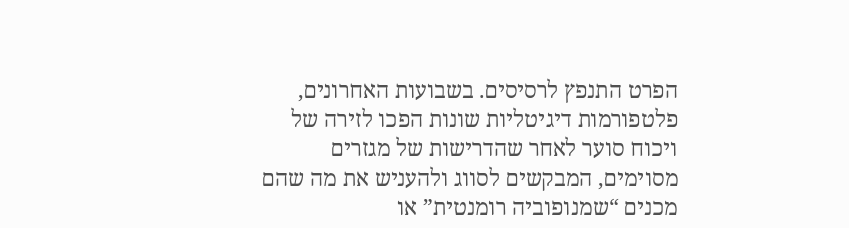הפרט התנפץ לרסיסים. בשבועות האחרונים, פלטפורמות דיגיטליות שונות הפכו לזירה של ויכוח סוער לאחר שהדרישות של מגזרים מסוימים, המבקשים לסווג ולהעניש את מה שהם מכנים “שמנופוביה רומנטית” או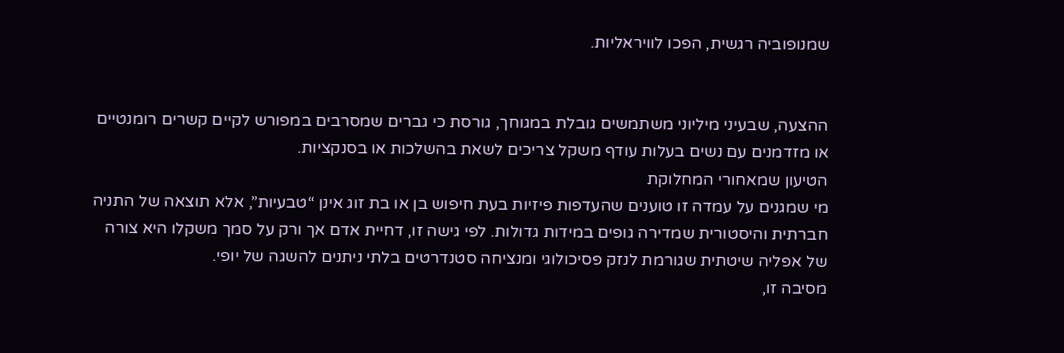שמנופוביה רגשית, הפכו לוויראליות.


ההצעה, שבעיני מיליוני משתמשים גובלת במגוחך, גורסת כי גברים שמסרבים במפורש לקיים קשרים רומנטיים או מזדמנים עם נשים בעלות עודף משקל צריכים לשאת בהשלכות או בסנקציות.
הטיעון שמאחורי המחלוקת
מי שמגנים על עמדה זו טוענים שהעדפות פיזיות בעת חיפוש בן או בת זוג אינן “טבעיות”, אלא תוצאה של התניה חברתית והיסטורית שמדירה גופים במידות גדולות. לפי גישה זו, דחיית אדם אך ורק על סמך משקלו היא צורה של אפליה שיטתית שגורמת לנזק פסיכולוגי ומנציחה סטנדרטים בלתי ניתנים להשגה של יופי.
מסיבה זו,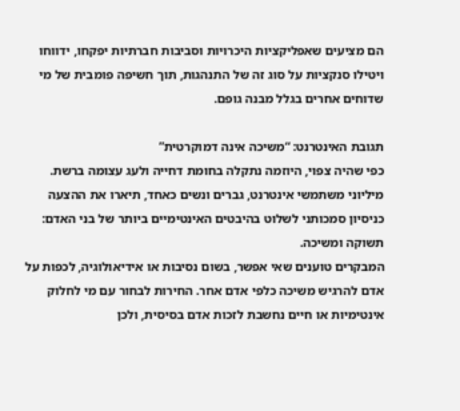הם מציעים שאפליקציות היכרויות וסביבות חברתיות יפקחו, ידווחו ויטילו סנקציות על סוג זה של התנהגות, תוך חשיפה פומבית של מי שדוחים אחרים בגלל מבנה גופם.

תגובת האינטרנט: “משיכה אינה דמוקרטית”
כפי שהיה צפוי, היוזמה נתקלה בחומת דחייה ולעג עצומה ברשת. מיליוני משתמשי אינטרנט, גברים ונשים כאחד, תיארו את ההצעה כניסיון סמכותני לשלוט בהיבטים האינטימיים ביותר של בני האדם: תשוקה ומשיכה.
המבקרים טוענים שאי אפשר, בשום נסיבות או אידיאולוגיה, לכפות על אדם להרגיש משיכה כלפי אדם אחר. החירות לבחור עם מי לחלוק אינטימיות או חיים נחשבת לזכות אדם בסיסית, ולכן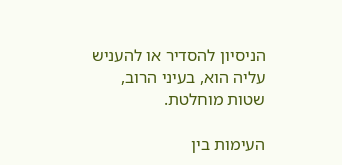הניסיון להסדיר או להעניש עליה הוא, בעיני הרוב, שטות מוחלטת.

העימות בין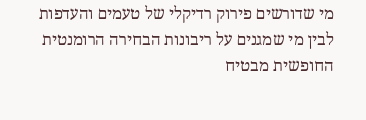מי שדורשים פירוק רדיקלי של טעמים והעדפות לבין מי שמגנים על ריבונות הבחירה הרומנטית החופשית מבטיח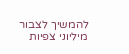להמשיך לצבור מיליוני צפיות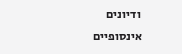ודיונים אינסופיים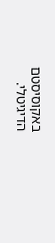באקוסיסטם הדיגיטלי.